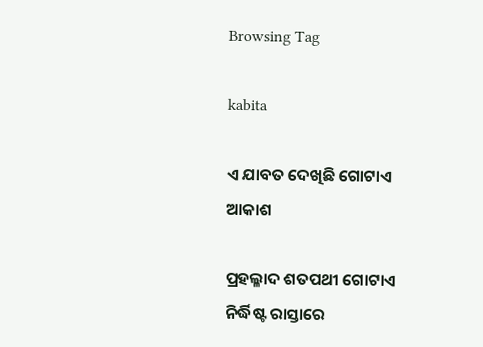Browsing Tag

kabita

ଏ ଯାବତ ଦେଖିଛି ଗୋଟାଏ ଆକାଶ

ପ୍ରହଲ୍ଳାଦ ଶତପଥୀ ଗୋଟାଏ ନିର୍ଦ୍ଧିଷ୍ଟ ରାସ୍ତାରେ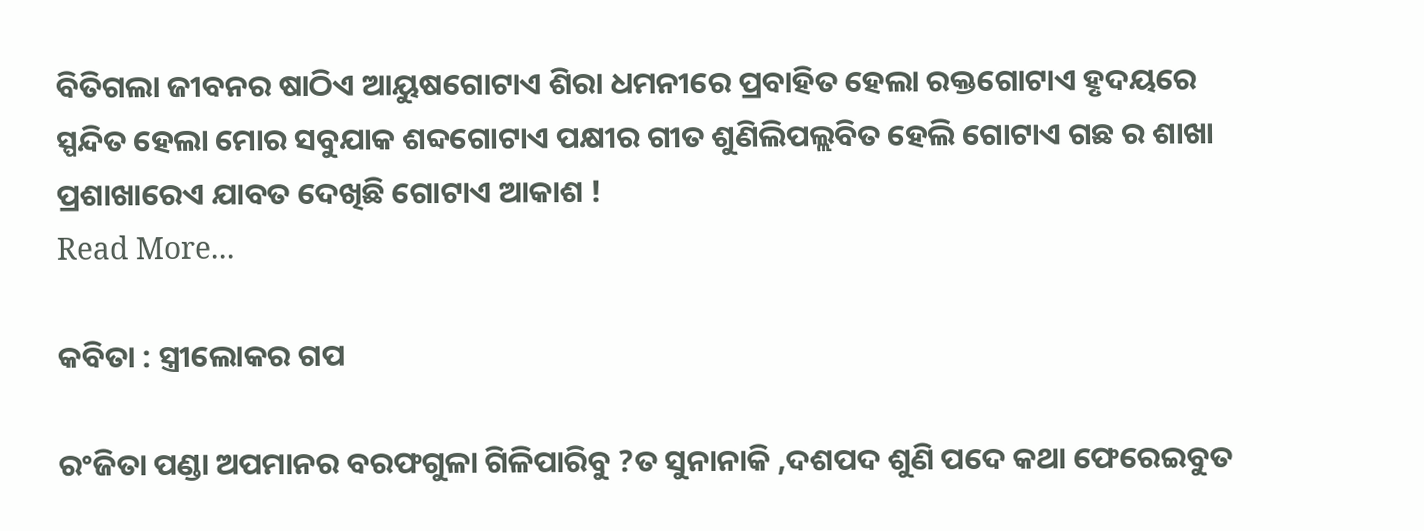ବିତିଗଲା ଜୀବନର ଷାଠିଏ ଆୟୁଷଗୋଟାଏ ଶିରା ଧମନୀରେ ପ୍ରବାହିତ ହେଲା ରକ୍ତଗୋଟାଏ ହୃଦୟରେ ସ୍ପନ୍ଦିତ ହେଲା ମୋର ସବୁଯାକ ଶବ୍ଦଗୋଟାଏ ପକ୍ଷୀର ଗୀତ ଶୁଣିଲିପଲ୍ଲବିତ ହେଲି ଗୋଟାଏ ଗଛ ର ଶାଖା ପ୍ରଶାଖାରେଏ ଯାବତ ଦେଖିଛି ଗୋଟାଏ ଆକାଶ !
Read More...

କବିତା : ସ୍ତ୍ରୀଲୋକର ଗପ

ରଂଜିତା ପଣ୍ଡା ଅପମାନର ବରଫଗୁଳା ଗିଳିପାରିବୁ ?ତ ସୁନାନାକି ,ଦଶପଦ ଶୁଣି ପଦେ କଥା ଫେରେଇବୁତ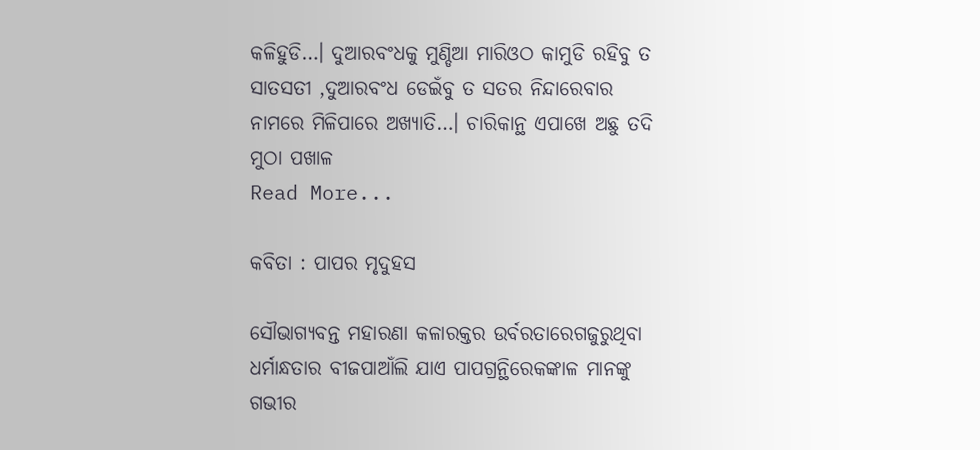କଳିହୁଡି…। ଦୁଆରବଂଧକୁ ମୁଣ୍ଡିଆ ମାରିଓଠ କାମୁଡି ରହିବୁ ତ ସାତସତୀ ,ଦୁଆରବଂଧ ଡେଇଁବୁ ତ ସତର ନିନ୍ଦାରେବାର ନାମରେ ମିଳିପାରେ ଅଖ୍ୟାତି…। ଚାରିକାନ୍ଥ ଏପାଖେ ଅଛୁ ତଦି ମୁଠା ପଖାଳ
Read More...

କବିତା : ପାପର ମୃଦୁହସ

ସୌଭାଗ୍ୟବନ୍ତ ମହାରଣା କଳାରକ୍ତର ଉର୍ବରତାରେଗଜୁରୁଥିବା ଧର୍ମାନ୍ଧତାର ବୀଜପାଆଁଲି ଯାଏ ପାପଗ୍ରନ୍ଥିରେକଙ୍କାଳ ମାନଙ୍କୁ ଗଭୀର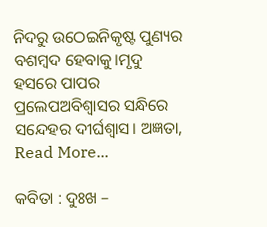ନିଦରୁ ଉଠେଇନିକୃଷ୍ଟ ପୁଣ୍ୟର ବଶମ୍ବଦ ହେବାକୁ।ମୃଦୁ ହସରେ ପାପର ପ୍ରଲେପଅବିଶ୍ବାସର ସନ୍ଧିରେ ସନ୍ଦେହର ଦୀର୍ଘଶ୍ବାସ। ଅଜ୍ଞତା,
Read More...

କବିତା : ଦୁଃଖ –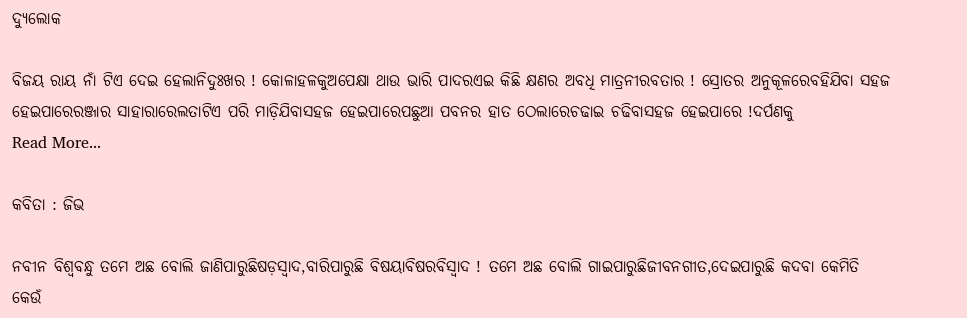ଦ୍ୟୁଲୋକ

ବିଜୟ ରାୟ ନାଁ ଟିଏ ଦେଇ ହେଲାନିଦୁଃଖର ! କୋଳାହଳକୁଅପେକ୍ଷା ଥାଉ ଭାରି ପାଦରଏଇ କିଛି କ୍ଷଣର ଅବଧି ମାତ୍ରନୀରବତାର ! ସ୍ରୋତର ଅନୁକୂଳରେବହିଯିବା ସହଜ ହେଇପାରେରଞ୍ଜାର ସାହାରାରେଲତାଟିଏ ପରି ମାଡ଼ିଯିବାସହଜ ହେଇପାରେପଛୁଆ ପବନର ହାତ ଠେଲାରେଚଢାଇ ଚଢିବାସହଜ ହେଇପାରେ !ଦର୍ପଣକୁ
Read More...

କବିତା : ଜିଭ

ନବୀନ ବିଶ୍ୱବ‌ନ୍ଧୁ ତମେ ଅଛ ବୋଲି ଜାଣିପାରୁଛିଷଡ଼ସ୍ୱାଦ,ବାରିପାରୁଛି ବିଷୟାବିଷରବିସ୍ଵାଦ ! ତମେ ଅଛ ବୋଲି ଗାଇପାରୁଛିଜୀବନଗୀତ,ଦେଇପାରୁଛି କଦବା କେମିତି କେଉଁ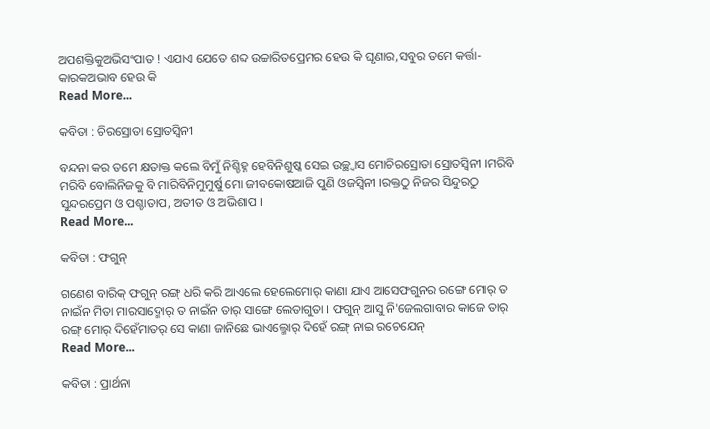ଅପଶକ୍ତିକୁଅଭିସଂପାତ ! ଏଯାଏ ଯେତେ ଶବ୍ଦ ଉଚ୍ଚାରିତପ୍ରେମର ହେଉ କି ଘୃଣାର,ସବୁର ତମେ କର୍ତ୍ତା-କାରକଅଭାବ ହେଉ କି
Read More...

କବିତା : ଚିରସ୍ରୋତା ସ୍ରୋତସ୍ୱିନୀ

ବନ୍ଦନା କର ତମେ କ୍ଷତାକ୍ତ କଲେ ବିମୁଁ ନିଶ୍ଚିହ୍ନ ହେବିନିଶୁଷ୍କ ସେଇ ଉଚ୍ଛ୍ୱାସ ମୋଚିରସ୍ରୋତା ସ୍ରୋତସ୍ୱିନୀ ।ମରିବି ମରିବି ବୋଲିନିଜକୁ ବି ମାରିବିନିମୁମୁର୍ଷୁ ମୋ ଜୀବକୋଷଆଜି ପୁଣି ଓଜସ୍ୱିନୀ ।ରକ୍ତଠୁ ନିଜର ସିନ୍ଦୁରଠୁ ସୁନ୍ଦରପ୍ରେମ ଓ ପଶ୍ଚାତାପ, ଅତୀତ ଓ ଅଭିଶାପ ।
Read More...

କବିତା : ଫଗୁନ୍

ଗଣେଶ ବାରିକ୍ ଫଗୁନ୍ ରଙ୍ଗ୍ ଧରି କରି ଆଏଲେ ହେଲେମୋର୍ କାଣା ଯାଏ ଆସେଫଗୁନର ରଙ୍ଗେ ମୋର୍ ତ ନାଇଁନ ମିତା ମାରସାଦ୍ମୋର୍ ତ ନାଇଁନ ତାର୍ ସାଙ୍ଗେ ଲେତାଗୁତା । ଫଗୁନ୍ ଆସୁ ନି'ଜେଲଗାବାର କାଜେ ତାର୍ ରଙ୍ଗ୍ ମୋର୍ ଦିହେଁମାତର୍ ସେ କାଣା ଜାନିଛେ ଭାଏଲ୍ମୋର୍ ଦିହେଁ ରଙ୍ଗ୍ ନାଇ ରଚେଯେନ୍
Read More...

କବିତା : ପ୍ରାର୍ଥନା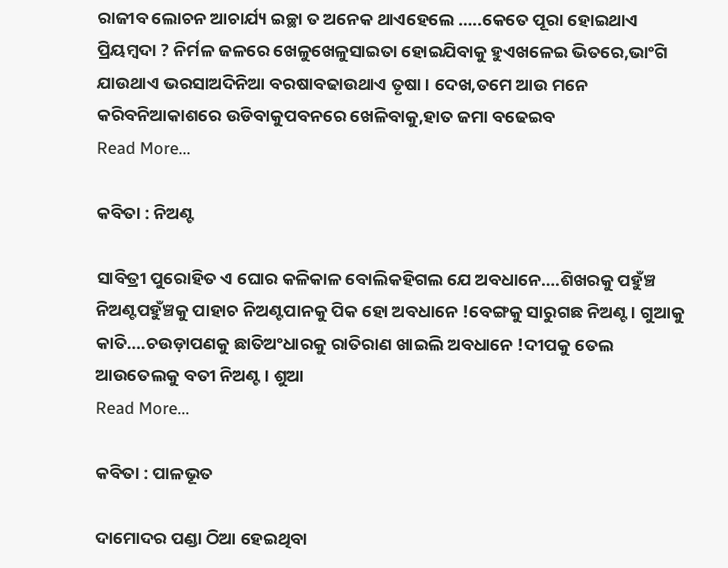ରାଜୀବ ଲୋଚନ ଆଚାର୍ଯ୍ୟ ଇଚ୍ଛା ତ ଅନେକ ଥାଏହେଲେ …..କେତେ ପୂରା ହୋଇଥାଏ ପ୍ରିୟମ୍ବଦା ? ନିର୍ମଳ ଜଳରେ ଖେଳୁଖେଳୁସାଇତା ହୋଇଯିବାକୁ ହୁଏଖଳେଇ ଭିତରେ,ଭାଂଗି ଯାଉଥାଏ ଭରସାଅଦିନିଆ ବରଷାବଢାଉଥାଏ ତୃଷା । ଦେଖ,ତମେ ଆଉ ମନେ କରିବନିଆକାଶରେ ଉଡିବାକୁପବନରେ ଖେଳିବାକୁ,ହାତ ଜମା ବଢେଇବ
Read More...

କବିତା : ନିଅଣ୍ଟ

ସାବିତ୍ରୀ ପୁରୋହିତ ଏ ଘୋର କଳିକାଳ ବୋଲିକହିଗଲ ଯେ ଅବଧାନେ….ଶିଖରକୁ ପହୁଁଞ୍ଚ ନିଅଣ୍ଟପହୁଁଞ୍ଚକୁ ପାହାଚ ନିଅଣ୍ଟପାନକୁ ପିକ ହୋ ଅବଧାନେ !ବେଙ୍ଗକୁ ସାରୁଗଛ ନିଅଣ୍ଟ । ଗୁଆକୁ କାତି….ଚଉଡ଼ାପଣକୁ ଛାତିଅଂଧାରକୁ ରାତିରାଣ ଖାଇଲି ଅବଧାନେ !ଦୀପକୁ ତେଲ ଆଉତେଲକୁ ବତୀ ନିଅଣ୍ଟ । ଶୁଆ
Read More...

କବିତା : ପାଳଭୂତ

ଦାମୋଦର ପଣ୍ଡା ଠିଆ ହେଇଥିବା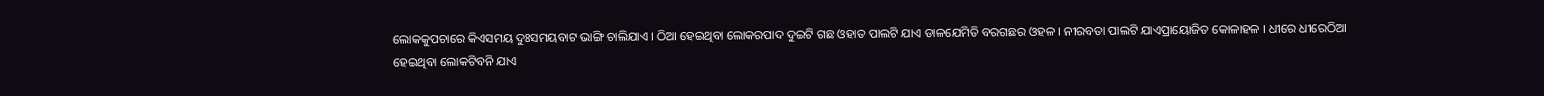ଲୋକକୁପଚାରେ କିଏସମୟ ଦୁଃସମୟବାଟ ଭାଙ୍ଗି ଚାଲିଯାଏ । ଠିଆ ହେଇଥିବା ଲୋକରପାଦ ଦୁଇଟି ଗଛ ଓହାତ ପାଲଟି ଯାଏ ଡାଳଯେମିତି ବରଗଛର ଓହଳ । ନୀରବତା ପାଲଟି ଯାଏପ୍ରାୟୋଜିତ କୋଳାହଳ । ଧୀରେ ଧୀରେଠିଆ ହେଇଥିବା ଲୋକଟିବନି ଯାଏ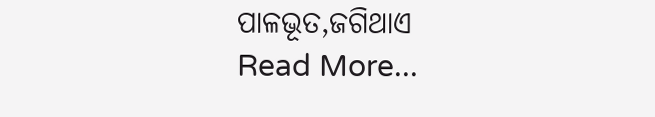ପାଳଭୂତ,ଜଗିଥାଏ
Read More...